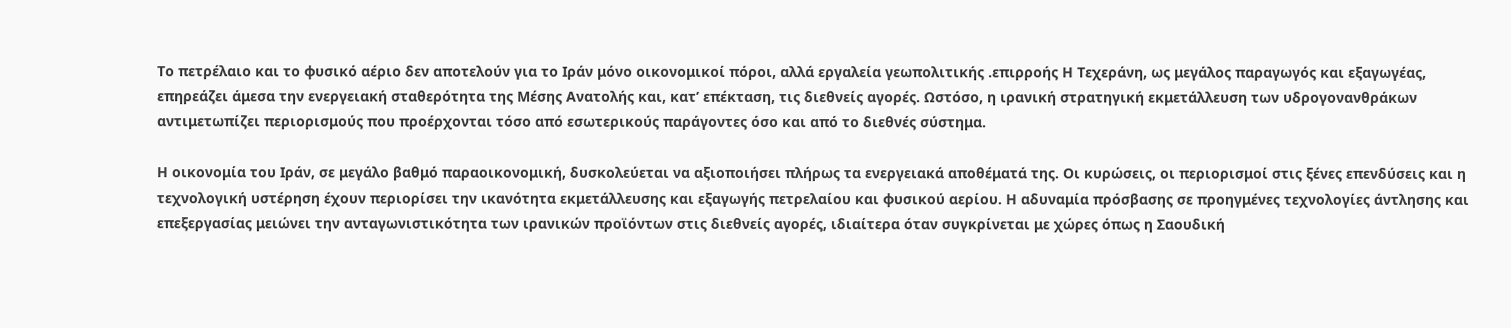Το πετρέλαιο και το φυσικό αέριο δεν αποτελούν για το Ιράν μόνο οικονομικοί πόροι, αλλά εργαλεία γεωπολιτικής .επιρροής Η Τεχεράνη, ως μεγάλος παραγωγός και εξαγωγέας, επηρεάζει άμεσα την ενεργειακή σταθερότητα της Μέσης Ανατολής και, κατ’ επέκταση, τις διεθνείς αγορές. Ωστόσο, η ιρανική στρατηγική εκμετάλλευση των υδρογονανθράκων αντιμετωπίζει περιορισμούς που προέρχονται τόσο από εσωτερικούς παράγοντες όσο και από το διεθνές σύστημα.

Η οικονομία του Ιράν, σε μεγάλο βαθμό παραοικονομική, δυσκολεύεται να αξιοποιήσει πλήρως τα ενεργειακά αποθέματά της. Οι κυρώσεις, οι περιορισμοί στις ξένες επενδύσεις και η τεχνολογική υστέρηση έχουν περιορίσει την ικανότητα εκμετάλλευσης και εξαγωγής πετρελαίου και φυσικού αερίου. Η αδυναμία πρόσβασης σε προηγμένες τεχνολογίες άντλησης και επεξεργασίας μειώνει την ανταγωνιστικότητα των ιρανικών προϊόντων στις διεθνείς αγορές, ιδιαίτερα όταν συγκρίνεται με χώρες όπως η Σαουδική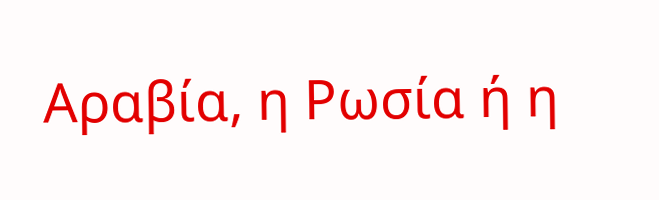Αραβία, η Ρωσία ή η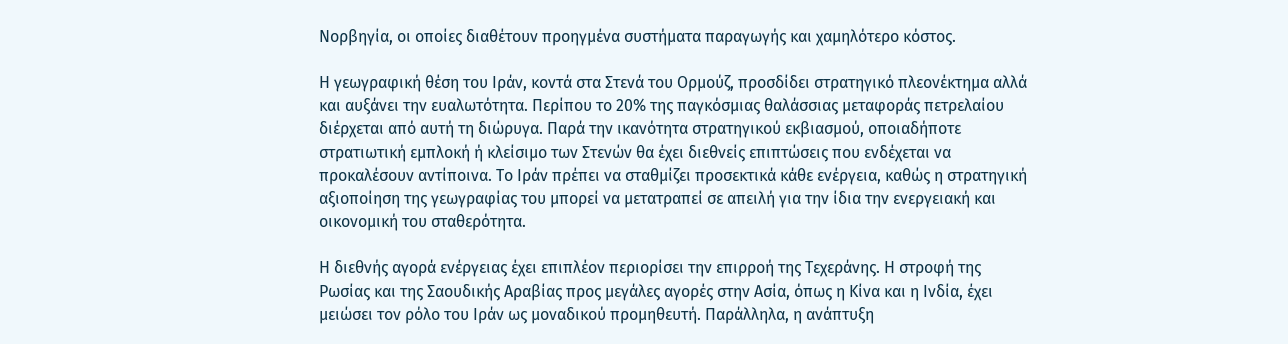Νορβηγία, οι οποίες διαθέτουν προηγμένα συστήματα παραγωγής και χαμηλότερο κόστος.

Η γεωγραφική θέση του Ιράν, κοντά στα Στενά του Ορμούζ, προσδίδει στρατηγικό πλεονέκτημα αλλά και αυξάνει την ευαλωτότητα. Περίπου το 20% της παγκόσμιας θαλάσσιας μεταφοράς πετρελαίου διέρχεται από αυτή τη διώρυγα. Παρά την ικανότητα στρατηγικού εκβιασμού, οποιαδήποτε στρατιωτική εμπλοκή ή κλείσιμο των Στενών θα έχει διεθνείς επιπτώσεις που ενδέχεται να προκαλέσουν αντίποινα. Το Ιράν πρέπει να σταθμίζει προσεκτικά κάθε ενέργεια, καθώς η στρατηγική αξιοποίηση της γεωγραφίας του μπορεί να μετατραπεί σε απειλή για την ίδια την ενεργειακή και οικονομική του σταθερότητα.

Η διεθνής αγορά ενέργειας έχει επιπλέον περιορίσει την επιρροή της Τεχεράνης. Η στροφή της Ρωσίας και της Σαουδικής Αραβίας προς μεγάλες αγορές στην Ασία, όπως η Κίνα και η Ινδία, έχει μειώσει τον ρόλο του Ιράν ως μοναδικού προμηθευτή. Παράλληλα, η ανάπτυξη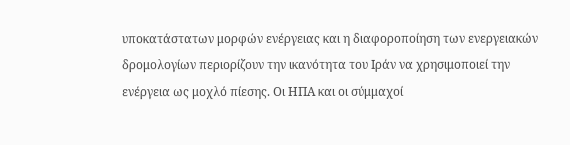υποκατάστατων μορφών ενέργειας και η διαφοροποίηση των ενεργειακών δρομολογίων περιορίζουν την ικανότητα του Ιράν να χρησιμοποιεί την ενέργεια ως μοχλό πίεσης. Οι ΗΠΑ και οι σύμμαχοί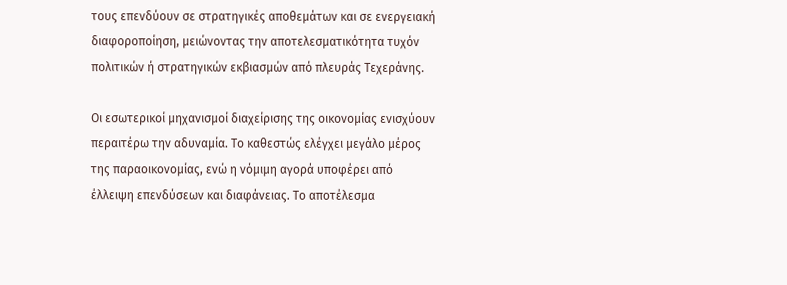τους επενδύουν σε στρατηγικές αποθεμάτων και σε ενεργειακή διαφοροποίηση, μειώνοντας την αποτελεσματικότητα τυχόν πολιτικών ή στρατηγικών εκβιασμών από πλευράς Τεχεράνης.

Οι εσωτερικοί μηχανισμοί διαχείρισης της οικονομίας ενισχύουν περαιτέρω την αδυναμία. Το καθεστώς ελέγχει μεγάλο μέρος της παραοικονομίας, ενώ η νόμιμη αγορά υποφέρει από έλλειψη επενδύσεων και διαφάνειας. Το αποτέλεσμα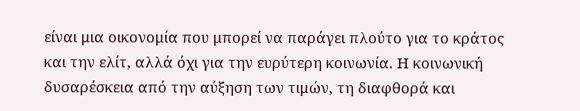είναι μια οικονομία που μπορεί να παράγει πλούτο για το κράτος και την ελίτ, αλλά όχι για την ευρύτερη κοινωνία. Η κοινωνική δυσαρέσκεια από την αύξηση των τιμών, τη διαφθορά και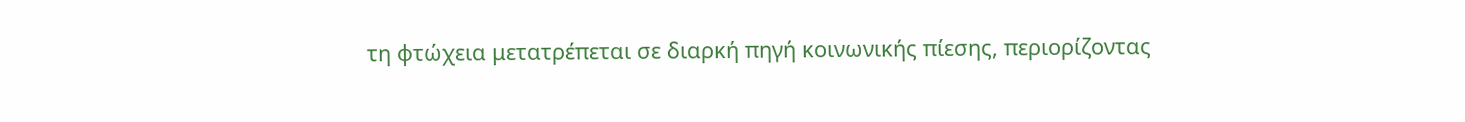τη φτώχεια μετατρέπεται σε διαρκή πηγή κοινωνικής πίεσης, περιορίζοντας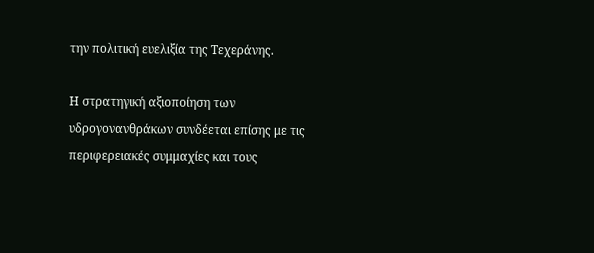την πολιτική ευελιξία της Τεχεράνης.

Η στρατηγική αξιοποίηση των υδρογονανθράκων συνδέεται επίσης με τις περιφερειακές συμμαχίες και τους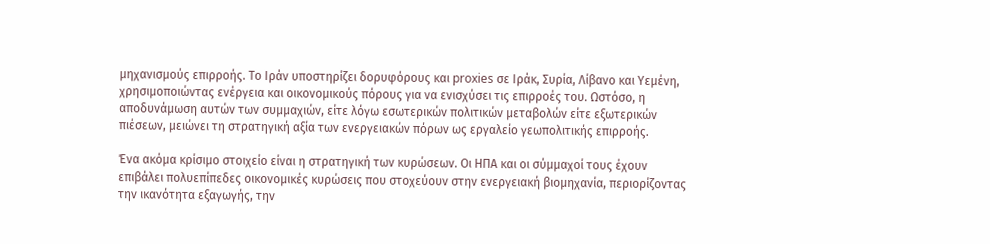μηχανισμούς επιρροής. Το Ιράν υποστηρίζει δορυφόρους και proxies σε Ιράκ, Συρία, Λίβανο και Υεμένη, χρησιμοποιώντας ενέργεια και οικονομικούς πόρους για να ενισχύσει τις επιρροές του. Ωστόσο, η αποδυνάμωση αυτών των συμμαχιών, είτε λόγω εσωτερικών πολιτικών μεταβολών είτε εξωτερικών πιέσεων, μειώνει τη στρατηγική αξία των ενεργειακών πόρων ως εργαλείο γεωπολιτικής επιρροής.

Ένα ακόμα κρίσιμο στοιχείο είναι η στρατηγική των κυρώσεων. Οι ΗΠΑ και οι σύμμαχοί τους έχουν επιβάλει πολυεπίπεδες οικονομικές κυρώσεις που στοχεύουν στην ενεργειακή βιομηχανία, περιορίζοντας την ικανότητα εξαγωγής, την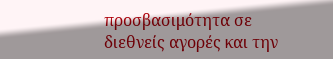προσβασιμότητα σε διεθνείς αγορές και την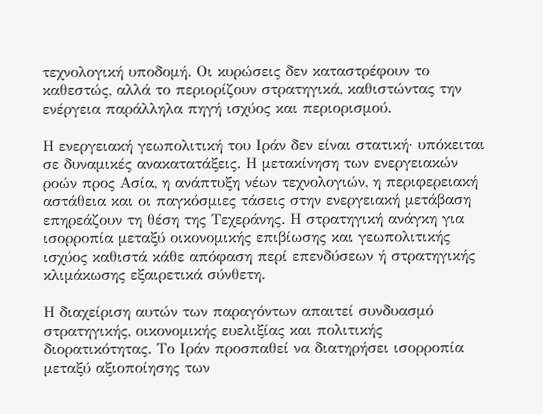τεχνολογική υποδομή. Οι κυρώσεις δεν καταστρέφουν το καθεστώς, αλλά το περιορίζουν στρατηγικά, καθιστώντας την ενέργεια παράλληλα πηγή ισχύος και περιορισμού.

Η ενεργειακή γεωπολιτική του Ιράν δεν είναι στατική· υπόκειται σε δυναμικές ανακατατάξεις. Η μετακίνηση των ενεργειακών ροών προς Ασία, η ανάπτυξη νέων τεχνολογιών, η περιφερειακή αστάθεια και οι παγκόσμιες τάσεις στην ενεργειακή μετάβαση επηρεάζουν τη θέση της Τεχεράνης. Η στρατηγική ανάγκη για ισορροπία μεταξύ οικονομικής επιβίωσης και γεωπολιτικής ισχύος καθιστά κάθε απόφαση περί επενδύσεων ή στρατηγικής κλιμάκωσης εξαιρετικά σύνθετη.

Η διαχείριση αυτών των παραγόντων απαιτεί συνδυασμό στρατηγικής, οικονομικής ευελιξίας και πολιτικής διορατικότητας. Το Ιράν προσπαθεί να διατηρήσει ισορροπία μεταξύ αξιοποίησης των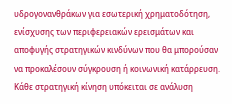υδρογονανθράκων για εσωτερική χρηματοδότηση, ενίσχυσης των περιφερειακών ερεισμάτων και αποφυγής στρατηγικών κινδύνων που θα μπορούσαν να προκαλέσουν σύγκρουση ή κοινωνική κατάρρευση. Κάθε στρατηγική κίνηση υπόκειται σε ανάλυση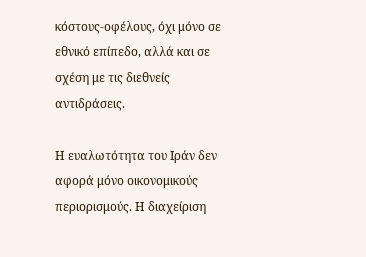κόστους-οφέλους, όχι μόνο σε εθνικό επίπεδο, αλλά και σε σχέση με τις διεθνείς αντιδράσεις.

Η ευαλωτότητα του Ιράν δεν αφορά μόνο οικονομικούς περιορισμούς. Η διαχείριση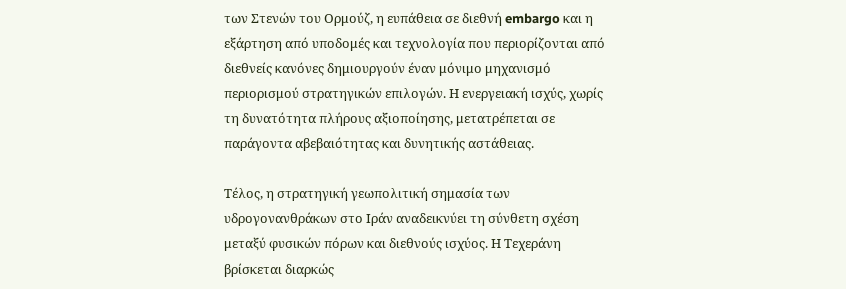των Στενών του Ορμούζ, η ευπάθεια σε διεθνή embargo και η εξάρτηση από υποδομές και τεχνολογία που περιορίζονται από διεθνείς κανόνες δημιουργούν έναν μόνιμο μηχανισμό περιορισμού στρατηγικών επιλογών. Η ενεργειακή ισχύς, χωρίς τη δυνατότητα πλήρους αξιοποίησης, μετατρέπεται σε παράγοντα αβεβαιότητας και δυνητικής αστάθειας.

Τέλος, η στρατηγική γεωπολιτική σημασία των υδρογονανθράκων στο Ιράν αναδεικνύει τη σύνθετη σχέση μεταξύ φυσικών πόρων και διεθνούς ισχύος. Η Τεχεράνη βρίσκεται διαρκώς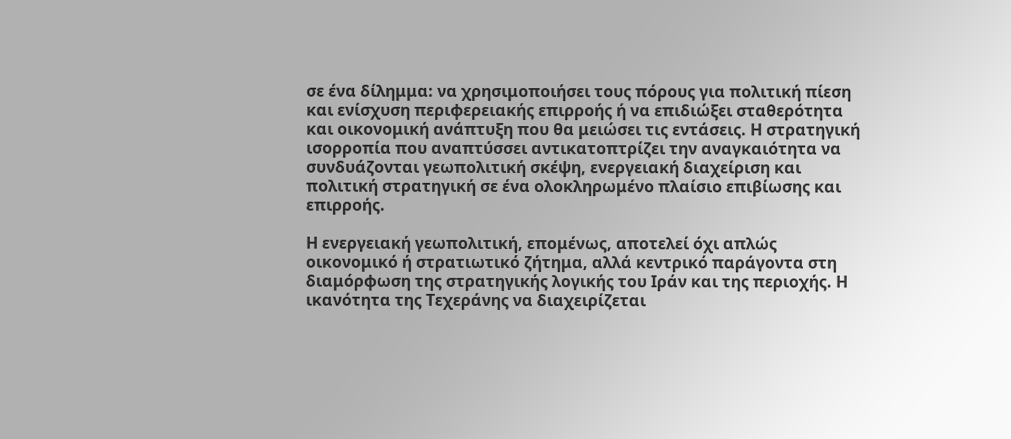σε ένα δίλημμα: να χρησιμοποιήσει τους πόρους για πολιτική πίεση και ενίσχυση περιφερειακής επιρροής ή να επιδιώξει σταθερότητα και οικονομική ανάπτυξη που θα μειώσει τις εντάσεις. Η στρατηγική ισορροπία που αναπτύσσει αντικατοπτρίζει την αναγκαιότητα να συνδυάζονται γεωπολιτική σκέψη, ενεργειακή διαχείριση και πολιτική στρατηγική σε ένα ολοκληρωμένο πλαίσιο επιβίωσης και επιρροής.

Η ενεργειακή γεωπολιτική, επομένως, αποτελεί όχι απλώς οικονομικό ή στρατιωτικό ζήτημα, αλλά κεντρικό παράγοντα στη διαμόρφωση της στρατηγικής λογικής του Ιράν και της περιοχής. Η ικανότητα της Τεχεράνης να διαχειρίζεται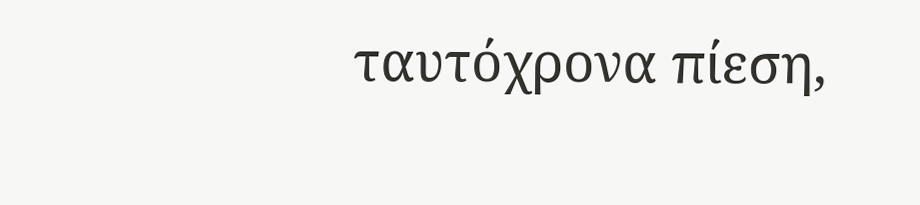ταυτόχρονα πίεση,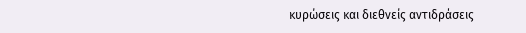κυρώσεις και διεθνείς αντιδράσεις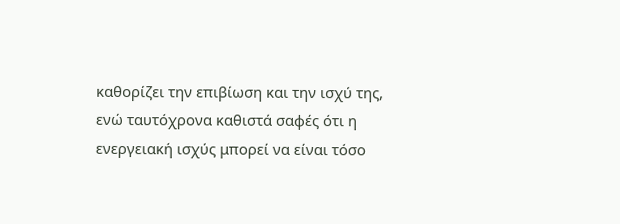καθορίζει την επιβίωση και την ισχύ της, ενώ ταυτόχρονα καθιστά σαφές ότι η ενεργειακή ισχύς μπορεί να είναι τόσο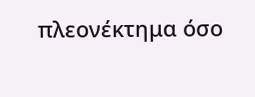πλεονέκτημα όσο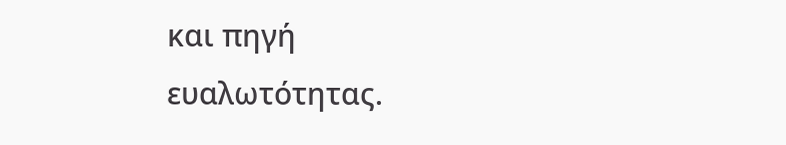και πηγή ευαλωτότητας.